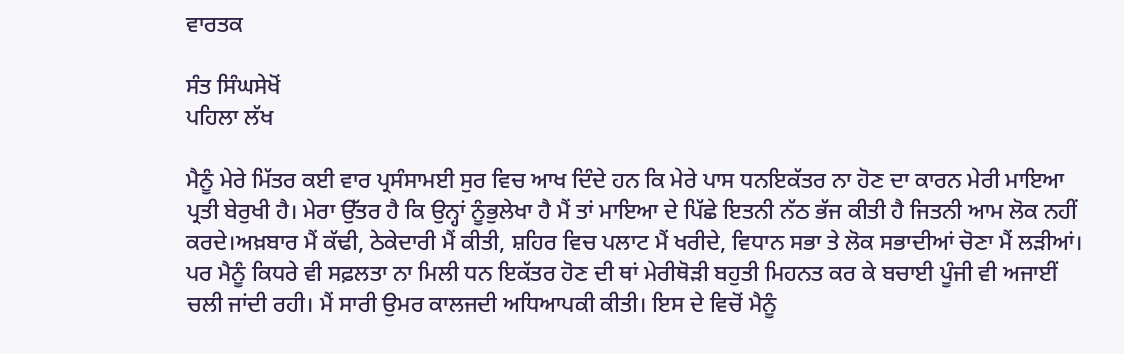ਵਾਰਤਕ

ਸੰਤ ਸਿੰਘਸੇਖੋਂ
ਪਹਿਲਾ ਲੱਖ

ਮੈਨੂੰ ਮੇਰੇ ਮਿੱਤਰ ਕਈ ਵਾਰ ਪ੍ਰਸੰਸਾਮਈ ਸੁਰ ਵਿਚ ਆਖ ਦਿੰਦੇ ਹਨ ਕਿ ਮੇਰੇ ਪਾਸ ਧਨਇਕੱਤਰ ਨਾ ਹੋਣ ਦਾ ਕਾਰਨ ਮੇਰੀ ਮਾਇਆ ਪ੍ਰਤੀ ਬੇਰੁਖੀ ਹੈ। ਮੇਰਾ ਉੱਤਰ ਹੈ ਕਿ ਉਨ੍ਹਾਂ ਨੂੰਭੁਲੇਖਾ ਹੈ ਮੈਂ ਤਾਂ ਮਾਇਆ ਦੇ ਪਿੱਛੇ ਇਤਨੀ ਨੱਠ ਭੱਜ ਕੀਤੀ ਹੈ ਜਿਤਨੀ ਆਮ ਲੋਕ ਨਹੀਂ ਕਰਦੇ।ਅਖ਼ਬਾਰ ਮੈਂ ਕੱਢੀ, ਠੇਕੇਦਾਰੀ ਮੈਂ ਕੀਤੀ, ਸ਼ਹਿਰ ਵਿਚ ਪਲਾਟ ਮੈਂ ਖਰੀਦੇ, ਵਿਧਾਨ ਸਭਾ ਤੇ ਲੋਕ ਸਭਾਦੀਆਂ ਚੋਣਾ ਮੈਂ ਲੜੀਆਂ। ਪਰ ਮੈਨੂੰ ਕਿਧਰੇ ਵੀ ਸਫ਼ਲਤਾ ਨਾ ਮਿਲੀ ਧਨ ਇਕੱਤਰ ਹੋਣ ਦੀ ਥਾਂ ਮੇਰੀਥੋੜੀ ਬਹੁਤੀ ਮਿਹਨਤ ਕਰ ਕੇ ਬਚਾਈ ਪੂੰਜੀ ਵੀ ਅਜਾਈਂ ਚਲੀ ਜਾਂਦੀ ਰਹੀ। ਮੈਂ ਸਾਰੀ ਉਮਰ ਕਾਲਜਦੀ ਅਧਿਆਪਕੀ ਕੀਤੀ। ਇਸ ਦੇ ਵਿਚੋਂ ਮੈਨੂੰ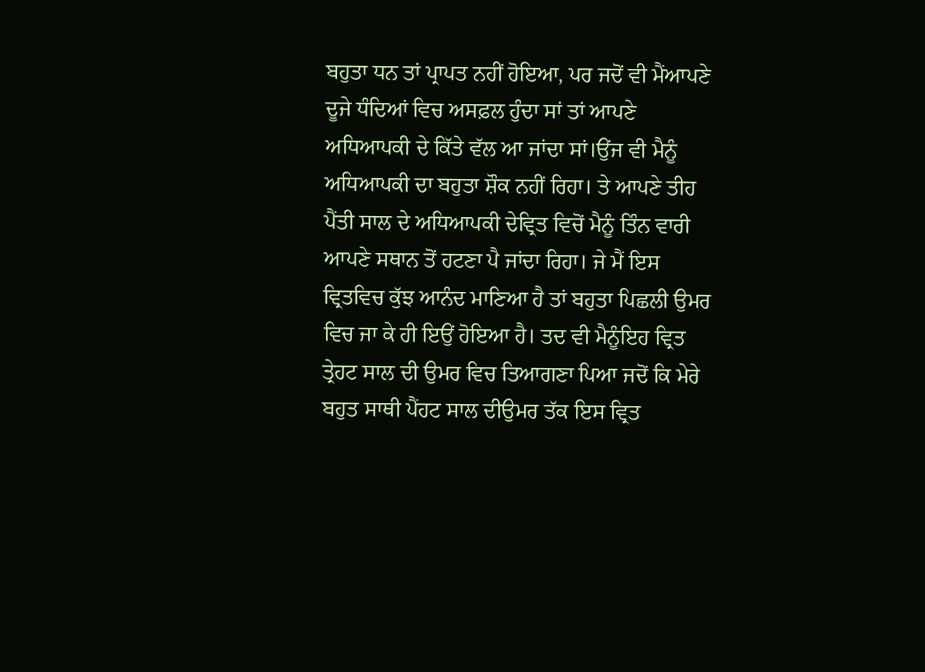ਬਹੁਤਾ ਧਨ ਤਾਂ ਪ੍ਰਾਪਤ ਨਹੀਂ ਹੋਇਆ, ਪਰ ਜਦੋਂ ਵੀ ਮੈਂਆਪਣੇ ਦੂਜੇ ਧੰਦਿਆਂ ਵਿਚ ਅਸਫ਼ਲ ਹੁੰਦਾ ਸਾਂ ਤਾਂ ਆਪਣੇ ਅਧਿਆਪਕੀ ਦੇ ਕਿੱਤੇ ਵੱਲ ਆ ਜਾਂਦਾ ਸਾਂ।ਉਂਜ ਵੀ ਮੈਨੂੰ ਅਧਿਆਪਕੀ ਦਾ ਬਹੁਤਾ ਸ਼ੌਕ ਨਹੀਂ ਰਿਹਾ। ਤੇ ਆਪਣੇ ਤੀਹ ਪੈਂਤੀ ਸਾਲ ਦੇ ਅਧਿਆਪਕੀ ਦੇਵ੍ਰਿਤ ਵਿਚੋਂ ਮੈਨੂੰ ਤਿੰਨ ਵਾਰੀ ਆਪਣੇ ਸਥਾਨ ਤੋਂ ਹਟਣਾ ਪੈ ਜਾਂਦਾ ਰਿਹਾ। ਜੇ ਮੈਂ ਇਸ ਵ੍ਰਿਤਵਿਚ ਕੁੱਝ ਆਨੰਦ ਮਾਣਿਆ ਹੈ ਤਾਂ ਬਹੁਤਾ ਪਿਛਲੀ ਉਮਰ ਵਿਚ ਜਾ ਕੇ ਹੀ ਇਉਂ ਹੋਇਆ ਹੈ। ਤਦ ਵੀ ਮੈਨੂੰਇਹ ਵ੍ਰਿਤ ਤ੍ਰੇਹਟ ਸਾਲ ਦੀ ਉਮਰ ਵਿਚ ਤਿਆਗਣਾ ਪਿਆ ਜਦੋਂ ਕਿ ਮੇਰੇ ਬਹੁਤ ਸਾਥੀ ਪੈਂਹਟ ਸਾਲ ਦੀਉਮਰ ਤੱਕ ਇਸ ਵ੍ਰਿਤ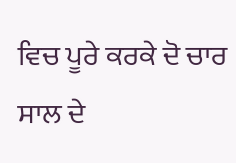ਵਿਚ ਪੂਰੇ ਕਰਕੇ ਦੋ ਚਾਰ ਸਾਲ ਦੇ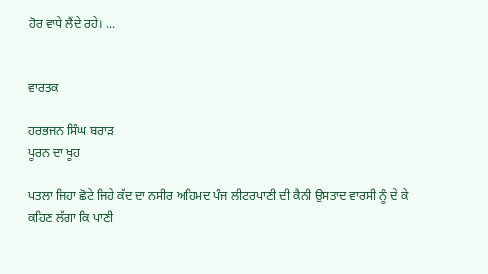ਹੋਰ ਵਾਧੇ ਲੈਂਦੇ ਰਹੇ। ...


ਵਾਰਤਕ

ਹਰਭਜਨ ਸਿੰਘ ਬਰਾੜ
ਪੂਰਨ ਦਾ ਖੂਹ

ਪਤਲਾ ਜਿਹਾ ਛੋਟੇ ਜਿਹੇ ਕੱਦ ਦਾ ਨਸੀਰ ਅਹਿਮਦ ਪੰਜ ਲੀਟਰਪਾਣੀ ਦੀ ਕੈਨੀ ਉਸਤਾਦ ਵਾਰਸੀ ਨੂੰ ਦੇ ਕੇ ਕਹਿਣ ਲੱਗਾ ਕਿ ਪਾਣੀ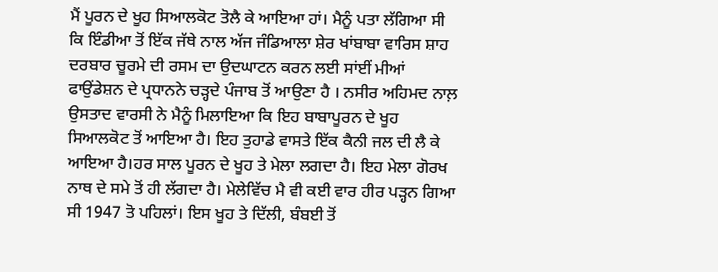ਮੈਂ ਪੂਰਨ ਦੇ ਖੂਹ ਸਿਆਲਕੋਟ ਤੋਲੈ ਕੇ ਆਇਆ ਹਾਂ। ਮੈਨੂੰ ਪਤਾ ਲੱਗਿਆ ਸੀ ਕਿ ਇੰਡੀਆ ਤੋਂ ਇੱਕ ਜੱਥੇ ਨਾਲ ਅੱਜ ਜੰਡਿਆਲਾ ਸ਼ੇਰ ਖਾਂਬਾਬਾ ਵਾਰਿਸ ਸ਼ਾਹ ਦਰਬਾਰ ਚੂਰਮੇ ਦੀ ਰਸਮ ਦਾ ਉਦਘਾਟਨ ਕਰਨ ਲਈ ਸਾਂਈਂ ਮੀਆਂ ਫਾਉਂਡੇਸ਼ਨ ਦੇ ਪ੍ਰਧਾਨਨੇ ਚੜ੍ਹਦੇ ਪੰਜਾਬ ਤੋਂ ਆਉਣਾ ਹੈ । ਨਸੀਰ ਅਹਿਮਦ ਨਾਲ਼ ਉਸਤਾਦ ਵਾਰਸੀ ਨੇ ਮੈਨੂੰ ਮਿਲਾਇਆ ਕਿ ਇਹ ਬਾਬਾਪੂਰਨ ਦੇ ਖੂਹ ਸਿਆਲਕੋਟ ਤੋਂ ਆਇਆ ਹੈ। ਇਹ ਤੁਹਾਡੇ ਵਾਸਤੇ ਇੱਕ ਕੈਨੀ ਜਲ ਦੀ ਲੈ ਕੇ ਆਇਆ ਹੈ।ਹਰ ਸਾਲ ਪੂਰਨ ਦੇ ਖੂਹ ਤੇ ਮੇਲਾ ਲਗਦਾ ਹੈ। ਇਹ ਮੇਲਾ ਗੋਰਖ ਨਾਥ ਦੇ ਸਮੇ ਤੋਂ ਹੀ ਲੱਗਦਾ ਹੈ। ਮੇਲੇਵਿੱਚ ਮੈ ਵੀ ਕਈ ਵਾਰ ਹੀਰ ਪੜ੍ਹਨ ਗਿਆ ਸੀ 1947 ਤੋ ਪਹਿਲਾਂ। ਇਸ ਖੂਹ ਤੇ ਦਿੱਲੀ, ਬੰਬਈ ਤੋਂ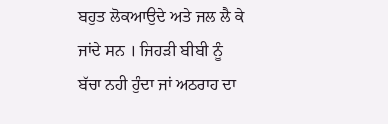ਬਹੁਤ ਲੋਕਆਉਦੇ ਅਤੇ ਜਲ ਲੈ ਕੇ ਜਾਂਦੇ ਸਨ । ਜਿਹੜੀ ਬੀਬੀ ਨੂੰ ਬੱਚਾ ਨਹੀ ਹੁੰਦਾ ਜਾਂ ਅਠਰਾਹ ਦਾ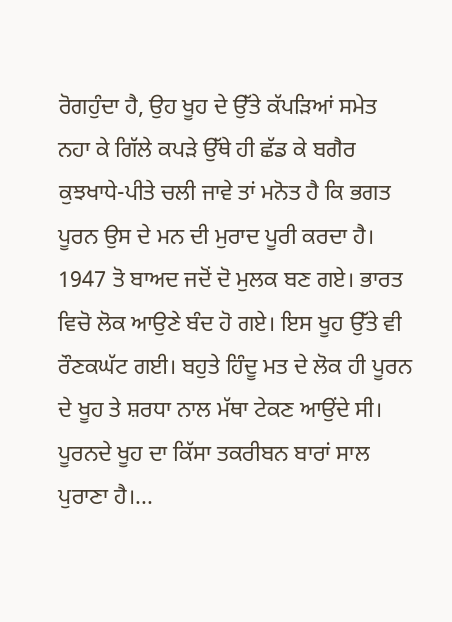ਰੋਗਹੁੰਦਾ ਹੈ, ਉਹ ਖੂਹ ਦੇ ਉੱਤੇ ਕੱਪੜਿਆਂ ਸਮੇਤ ਨਹਾ ਕੇ ਗਿੱਲੇ ਕਪੜੇ ਉੱਥੇ ਹੀ ਛੱਡ ਕੇ ਬਗੈਰ ਕੁਝਖਾਧੇ-ਪੀਤੇ ਚਲੀ ਜਾਵੇ ਤਾਂ ਮਨੋਤ ਹੈ ਕਿ ਭਗਤ ਪੂਰਨ ਉਸ ਦੇ ਮਨ ਦੀ ਮੁਰਾਦ ਪੂਰੀ ਕਰਦਾ ਹੈ। 1947 ਤੋ ਬਾਅਦ ਜਦੋਂ ਦੋ ਮੁਲਕ ਬਣ ਗਏ। ਭਾਰਤ ਵਿਚੋ ਲੋਕ ਆਉਣੇ ਬੰਦ ਹੋ ਗਏ। ਇਸ ਖੂਹ ਉੱਤੇ ਵੀ ਰੌਣਕਘੱਟ ਗਈ। ਬਹੁਤੇ ਹਿੰਦੂ ਮਤ ਦੇ ਲੋਕ ਹੀ ਪੂਰਨ ਦੇ ਖੂਹ ਤੇ ਸ਼ਰਧਾ ਨਾਲ ਮੱਥਾ ਟੇਕਣ ਆਉਂਦੇ ਸੀ। ਪੂਰਨਦੇ ਖੂਹ ਦਾ ਕਿੱਸਾ ਤਕਰੀਬਨ ਬਾਰਾਂ ਸਾਲ ਪੁਰਾਣਾ ਹੈ।...